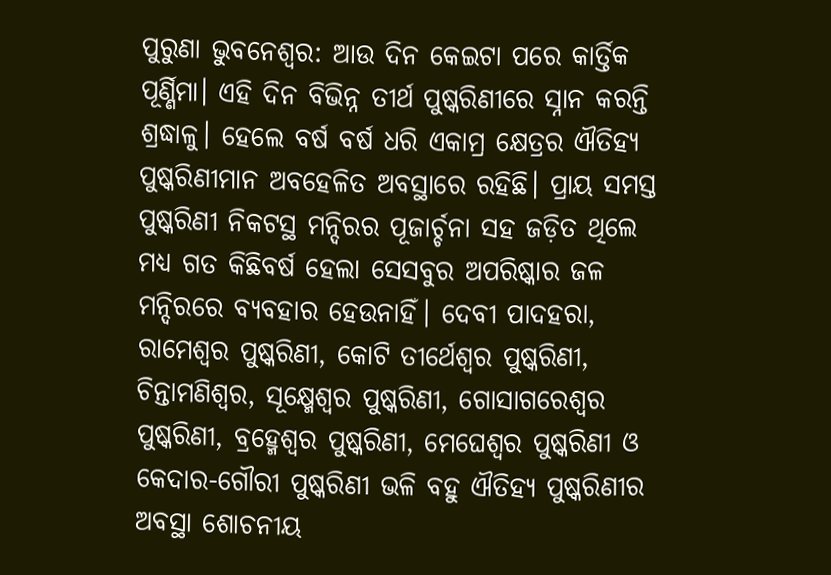ପୁରୁଣା ଭୁବନେଶ୍ୱର: ଆଉ ଦିନ କେଇଟା ପରେ କାର୍ତ୍ତିକ ପୂର୍ଣ୍ଣିମା। ଏହି ଦିନ ବିଭିନ୍ନ ତୀର୍ଥ ପୁଷ୍କରିଣୀରେ ସ୍ନାନ କରନ୍ତି ଶ୍ରଦ୍ଧାଳୁ। ହେଲେ ବର୍ଷ ବର୍ଷ ଧରି ଏକାମ୍ର କ୍ଷେତ୍ରର ଐତିହ୍ୟ ପୁଷ୍କରିଣୀମାନ ଅବହେଳିତ ଅବସ୍ଥାରେ ରହିଛି। ପ୍ରାୟ ସମସ୍ତ ପୁଷ୍କରିଣୀ ନିକଟସ୍ଥ ମନ୍ଦିରର ପୂଜାର୍ଚ୍ଚନା ସହ ଜଡ଼ିତ ଥିଲେ ମଧ୍ୟ ଗତ କିଛିବର୍ଷ ହେଲା ସେସବୁର ଅପରିଷ୍କାର ଜଳ ମନ୍ଦିରରେ ବ୍ୟବହାର ହେଉନାହିଁ। ଦେବୀ ପାଦହରା, ରାମେଶ୍ବର ପୁଷ୍କରିଣୀ, କୋଟି ତୀର୍ଥେଶ୍ବର ପୁଷ୍କରିଣୀ, ଚିନ୍ତାମଣିଶ୍ବର, ସୂକ୍ଷ୍ମେଶ୍ବର ପୁଷ୍କରିଣୀ, ଗୋସାଗରେଶ୍ବର ପୁଷ୍କରିଣୀ, ବ୍ରହ୍ମେଶ୍ବର ପୁଷ୍କରିଣୀ, ମେଘେଶ୍ବର ପୁଷ୍କରିଣୀ ଓ କେଦାର-ଗୌରୀ ପୁଷ୍କରିଣୀ ଭଳି ବହୁ ଐତିହ୍ୟ ପୁଷ୍କରିଣୀର ଅବସ୍ଥା ଶୋଚନୀୟ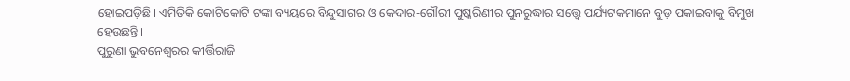ହୋଇପଡ଼ିଛି। ଏମିତିକି କୋଟିକୋଟି ଟଙ୍କା ବ୍ୟୟରେ ବିନ୍ଦୁସାଗର ଓ କେଦାର-ଗୌରୀ ପୁଷ୍କରିଣୀର ପୁନରୁଦ୍ଧାର ସତ୍ତ୍ବେ ପର୍ଯ୍ୟଟକମାନେ ବୁଡ଼ ପକାଇବାକୁ ବିମୁଖ ହେଉଛନ୍ତି।
ପୁରୁଣା ଭୁବନେଶ୍ବରର କୀର୍ତ୍ତିରାଜି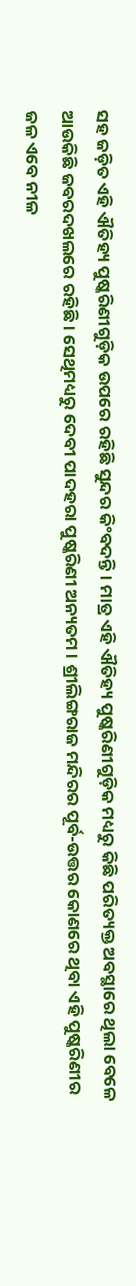ସହ ଜଡ଼ିତ ଏହି ଐତିହ୍ୟ ପୁଷ୍କରିଣୀଗୁଡ଼ିକ ଉପରେ ରହିଛି ସୁନ୍ଦର କିଂବଦନ୍ତି। ମାତ୍ର ଏହି ଐତିହ୍ୟ ପୁଷ୍କରିଣୀଗୁଡ଼ିକ ମଧ୍ୟରୁ କିଛି ପରିତ୍ୟକ୍ତ ଅବସ୍ଥାରେ ଥିଲା ବେଳେ ଆଉକିଛି ଜବରଦଖଲରେ ରହିଛି। ସେଥିମଧ୍ୟରୁ ଦେବୀ ପାଦହରା ପୁଷ୍କରିଣୀ ଅନ୍ୟତମ। ଶ୍ରୀଲିଙ୍ଗରାଜ ମନ୍ଦିରର ପୂର୍ବ-ଉତ୍ତର କୋଣରେ ଥିବା ଏହି ପୁଷ୍କରିଣୀର ଜଳ ଏବେ ନୀଳ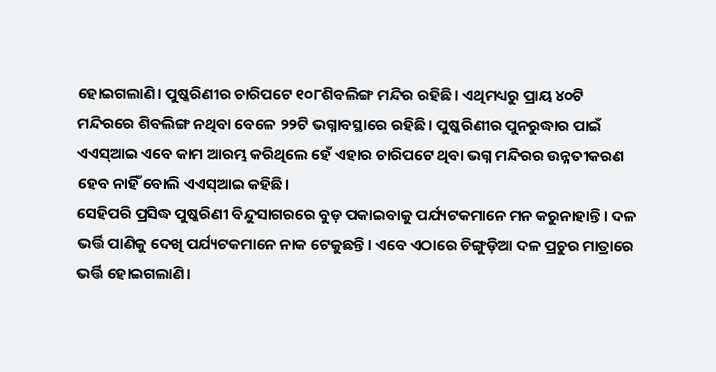ହୋଇଗଲାଣି। ପୁଷ୍କରିଣୀର ଚାରିପଟେ ୧୦୮ଶିବଲିଙ୍ଗ ମନ୍ଦିର ରହିଛି। ଏଥିମଧ୍ୟରୁ ପ୍ରାୟ ୪୦ଟି ମନ୍ଦିରରେ ଶିବଲିଙ୍ଗ ନଥିବା ବେଳେ ୨୨ଟି ଭଗ୍ନାବସ୍ଥାରେ ରହିଛି। ପୁଷ୍କରିଣୀର ପୁନରୁଦ୍ଧାର ପାଇଁ ଏଏସ୍ଆଇ ଏବେ କାମ ଆରମ୍ଭ କରିଥିଲେ ହେଁ ଏହାର ଚାରିପଟେ ଥିବା ଭଗ୍ନ ମନ୍ଦିରର ଉନ୍ନତୀକରଣ ହେବ ନାହିଁ ବୋଲି ଏଏସ୍ଆଇ କହିଛି।
ସେହିପରି ପ୍ରସିଦ୍ଧ ପୁଷ୍କରିଣୀ ବିନ୍ଦୁସାଗରରେ ବୁଡ଼ ପକାଇବାକୁ ପର୍ଯ୍ୟଟକମାନେ ମନ କରୁନାହାନ୍ତି। ଦଳ ଭର୍ତ୍ତି ପାଣିକୁ ଦେଖି ପର୍ଯ୍ୟଟକମାନେ ନାକ ଟେକୁଛନ୍ତି। ଏବେ ଏଠାରେ ଚିଙ୍ଗୁଡ଼ିଆ ଦଳ ପ୍ରଚୁର ମାତ୍ରାରେ ଭର୍ତ୍ତି ହୋଇଗଲାଣି।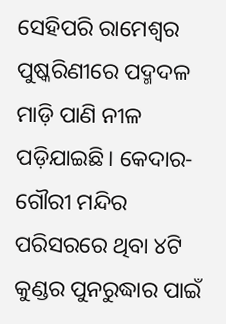ସେହିପରି ରାମେଶ୍ବର ପୁଷ୍କରିଣୀରେ ପଦ୍ମଦଳ ମାଡ଼ି ପାଣି ନୀଳ ପଡ଼ିଯାଇଛି। କେଦାର-ଗୌରୀ ମନ୍ଦିର ପରିସରରେ ଥିବା ୪ଟି କୁଣ୍ଡର ପୁନରୁଦ୍ଧାର ପାଇଁ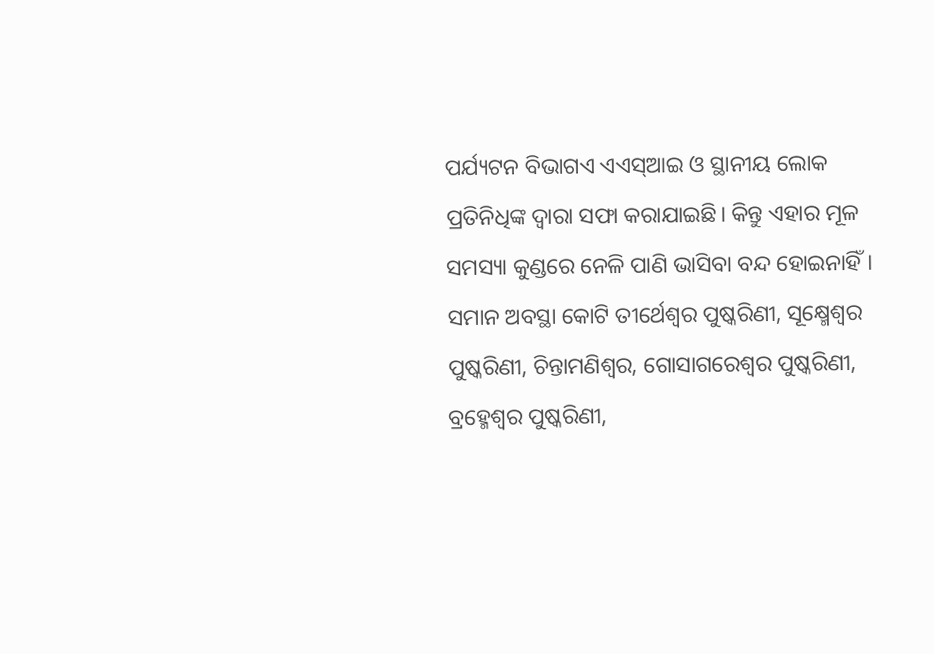ପର୍ଯ୍ୟଟନ ବିଭାଗଏ ଏଏସ୍ଆଇ ଓ ସ୍ଥାନୀୟ ଲୋକ ପ୍ରତିନିଧିଙ୍କ ଦ୍ବାରା ସଫା କରାଯାଇଛି। କିନ୍ତୁ ଏହାର ମୂଳ ସମସ୍ୟା କୁଣ୍ଡରେ ନେଳି ପାଣି ଭାସିବା ବନ୍ଦ ହୋଇନାହିଁ। ସମାନ ଅବସ୍ଥା କୋଟି ତୀର୍ଥେଶ୍ବର ପୁଷ୍କରିଣୀ, ସୂକ୍ଷ୍ମେଶ୍ବର ପୁଷ୍କରିଣୀ, ଚିନ୍ତାମଣିଶ୍ବର, ଗୋସାଗରେଶ୍ବର ପୁଷ୍କରିଣୀ, ବ୍ରହ୍ମେଶ୍ବର ପୁଷ୍କରିଣୀ,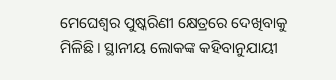ମେଘେଶ୍ବର ପୁଷ୍କରିଣୀ କ୍ଷେତ୍ରରେ ଦେଖିବାକୁ ମିଳିଛି। ସ୍ଥାନୀୟ ଲୋକଙ୍କ କହିବାନୁଯାୟୀ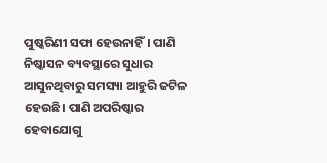ପୁଷ୍କରିଣୀ ସଫା ହେଉନାହିଁ। ପାଣି ନିଷ୍କାସନ ବ୍ୟବସ୍ଥାରେ ସୁଧାର ଆସୁନଥିବାରୁ ସମସ୍ୟା ଆହୁରି ଜଟିଳ ହେଉଛି। ପାଣି ଅପରିଷ୍କାର ହେବାଯୋଗୁ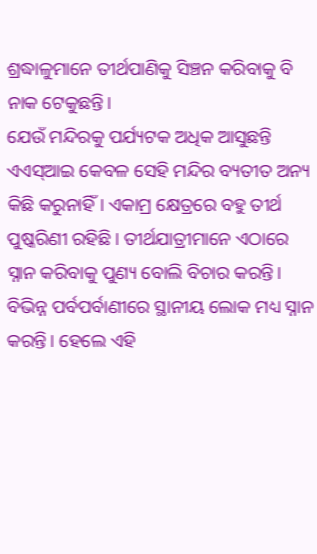ଶ୍ରଦ୍ଧାଳୁମାନେ ତୀର୍ଥପାଣିକୁ ସିଞ୍ଚନ କରିବାକୁ ବି ନାକ ଟେକୁଛନ୍ତି।
ଯେଉଁ ମନ୍ଦିରକୁ ପର୍ଯ୍ୟଟକ ଅଧିକ ଆସୁଛନ୍ତି ଏଏସ୍ଆଇ କେବଳ ସେହି ମନ୍ଦିର ବ୍ୟତୀତ ଅନ୍ୟ କିଛି କରୁନାହିଁ। ଏକାମ୍ର କ୍ଷେତ୍ରରେ ବହୁ ତୀର୍ଥ ପୁଷ୍କରିଣୀ ରହିଛି। ତୀର୍ଥଯାତ୍ରୀମାନେ ଏଠାରେ ସ୍ନାନ କରିବାକୁ ପୁଣ୍ୟ ବୋଲି ବିଚାର କରନ୍ତି। ବିଭିନ୍ନ ପର୍ବପର୍ବାଣୀରେ ସ୍ଥାନୀୟ ଲୋକ ମଧ୍ୟ ସ୍ନାନ କରନ୍ତି। ହେଲେ ଏହି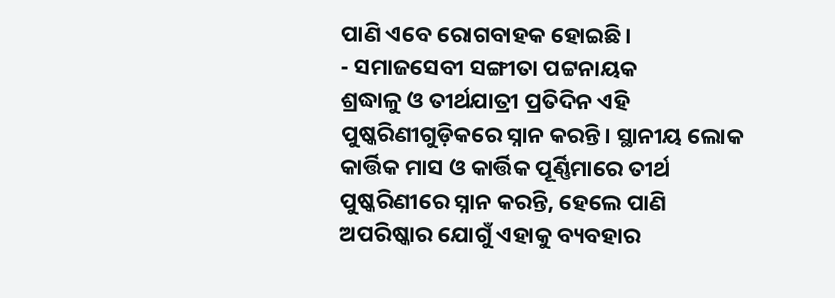ପାଣି ଏବେ ରୋଗବାହକ ହୋଇଛି।
- ସମାଜସେବୀ ସଙ୍ଗୀତା ପଟ୍ଟନାୟକ
ଶ୍ରଦ୍ଧାଳୁ ଓ ତୀର୍ଥଯାତ୍ରୀ ପ୍ରତିଦିନ ଏହି ପୁଷ୍କରିଣୀଗୁଡ଼ିକରେ ସ୍ନାନ କରନ୍ତି। ସ୍ଥାନୀୟ ଲୋକ କାର୍ତ୍ତିକ ମାସ ଓ କାର୍ତ୍ତିକ ପୂର୍ଣ୍ଣିମାରେ ତୀର୍ଥ ପୁଷ୍କରିଣୀରେ ସ୍ନାନ କରନ୍ତି, ହେଲେ ପାଣି ଅପରିଷ୍କାର ଯୋଗୁଁ ଏହାକୁ ବ୍ୟବହାର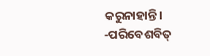କରୁନାହାନ୍ତି।
-ପରିବେଶବିତ୍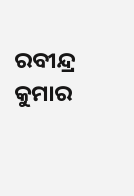ରବୀନ୍ଦ୍ର କୁମାର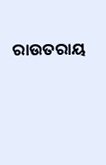ରାଉତରାୟ